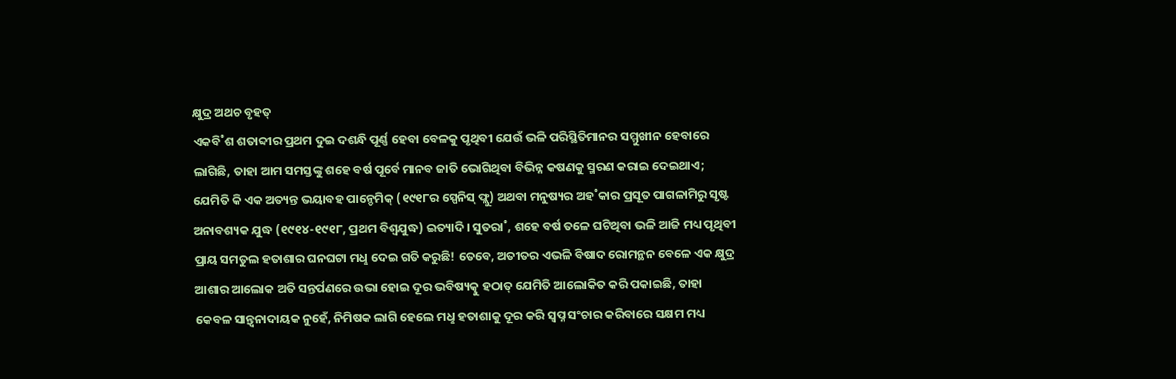କ୍ଷୁଦ୍ର ଅଥଚ ବୃହତ୍
ଏକବି˚ଶ ଶତାବ୍ଦୀର ପ୍ରଥମ ଦୁଇ ଦଶନ୍ଧି ପୂର୍ଣ୍ଣ ହେବା ବେଳକୁ ପୃଥିବୀ ଯେଉଁ ଭଳି ପରିସ୍ଥିତିମାନର ସମ୍ମୁଖୀନ ହେବାରେ ଲାଗିଛି, ତାହା ଆମ ସମସ୍ତଙ୍କୁ ଶହେ ବର୍ଷ ପୂର୍ବେ ମାନବ ଜାତି ଭୋଗିଥିବା ବିଭିନ୍ନ କଷଣକୁ ସ୍ମରଣ କରାଇ ଦେଇଥାଏ; ଯେମିତି କି ଏକ ଅତ୍ୟନ୍ତ ଭୟାବହ ପାନ୍ଡେମିକ୍ (୧୯୧୮ର ସ୍ପେନିସ୍ ଫ୍ଲୁ) ଅଥବା ମନୁଷ୍ୟର ଅହ˚କାର ପ୍ରସୂତ ପାଗଳାମିରୁ ସୃଷ୍ଟ ଅନାବଶ୍ୟକ ଯୁଦ୍ଧ (୧୯୧୪-୧୯୧୮, ପ୍ରଥମ ବିଶ୍ବଯୁଦ୍ଧ) ଇତ୍ୟାଦି। ସୁତରା˚, ଶହେ ବର୍ଷ ତଳେ ଘଟିଥିବା ଭଳି ଆଜି ମଧ୍ୟ ପୃଥିବୀ ପ୍ରାୟ ସମତୁଲ ହତାଶାର ଘନଘଟା ମଧୢ ଦେଇ ଗତି କରୁଛି! ତେବେ, ଅତୀତର ଏଭଳି ବିଷାଦ ରୋମନ୍ଥନ ବେଳେ ଏକ କ୍ଷୁଦ୍ର ଆଶାର ଆଲୋକ ଅତି ସନ୍ତର୍ପଣରେ ଉଭା ହୋଇ ଦୂର ଭବିଷ୍ୟତ୍କୁ ହଠାତ୍ ଯେମିତି ଆଲୋକିତ କରି ପକାଇଛି, ତାହା କେବଳ ସାନ୍ତ୍ବନାଦାୟକ ନୁହେଁ, ନିମିଷକ ଲାଗି ହେଲେ ମଧୢ ହତାଶାକୁ ଦୂର କରି ସ୍ବପ୍ନ ସଂଚାର କରିବାରେ ସକ୍ଷମ ମଧ୍ୟ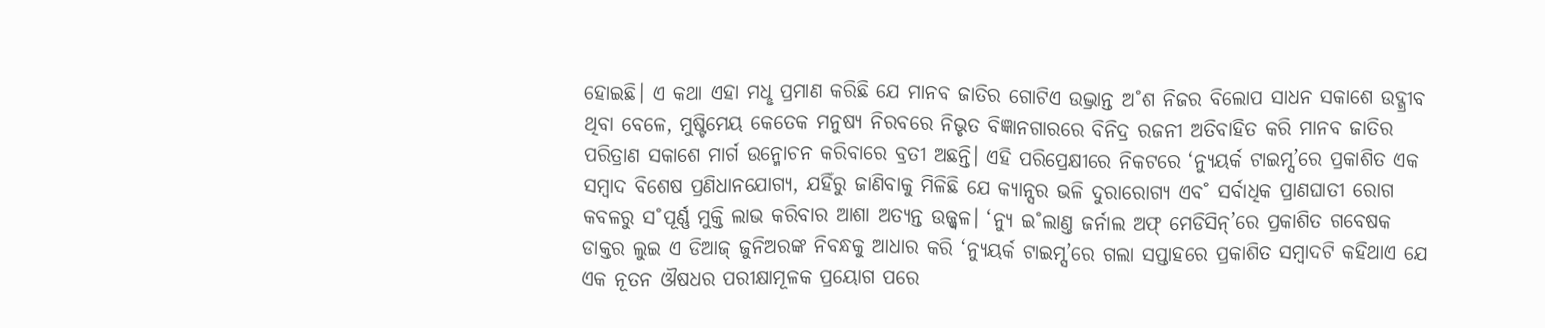ହୋଇଛି। ଏ କଥା ଏହା ମଧୢ ପ୍ରମାଣ କରିଛି ଯେ ମାନବ ଜାତିର ଗୋଟିଏ ଉଦ୍ଭ୍ରାନ୍ତ ଅ˚ଶ ନିଜର ବିଲୋପ ସାଧନ ସକାଶେ ଉଦ୍ଗ୍ରୀବ ଥିବା ବେଳେ, ମୁଷ୍ଟିମେୟ କେତେକ ମନୁଷ୍ୟ ନିରବରେ ନିଭୃତ ବିଜ୍ଞାନଗାରରେ ବିନିଦ୍ର ରଜନୀ ଅତିବାହିତ କରି ମାନବ ଜାତିର ପରିତ୍ରାଣ ସକାଶେ ମାର୍ଗ ଉନ୍ମୋଚନ କରିବାରେ ବ୍ରତୀ ଅଛନ୍ତି। ଏହି ପରିପ୍ରେକ୍ଷୀରେ ନିକଟରେ ‘ନ୍ୟୁୟର୍କ ଟାଇମ୍ସ’ରେ ପ୍ରକାଶିତ ଏକ ସମ୍ବାଦ ବିଶେଷ ପ୍ରଣିଧାନଯୋଗ୍ୟ, ଯହିଁରୁ ଜାଣିବାକୁ ମିଳିଛି ଯେ କ୍ୟାନ୍ସର ଭଳି ଦୁରାରୋଗ୍ୟ ଏବ˚ ସର୍ବାଧିକ ପ୍ରାଣଘାତୀ ରୋଗ କବଳରୁ ସ˚ପୂର୍ଣ୍ଣ ମୁକ୍ତି ଲାଭ କରିବାର ଆଶା ଅତ୍ୟନ୍ତ ଉଜ୍ଜ୍ବଳ। ‘ନ୍ୟୁ ଇ˚ଲାଣ୍ତ ଜର୍ନାଲ ଅଫ୍ ମେଡିସିନ୍’ରେ ପ୍ରକାଶିତ ଗବେଷକ ଡାକ୍ତର ଲୁଇ ଏ ଡିଆଜ୍ ଜୁନିଅରଙ୍କ ନିବନ୍ଧକୁ ଆଧାର କରି ‘ନ୍ୟୁୟର୍କ ଟାଇମ୍ସ’ରେ ଗଲା ସପ୍ତାହରେ ପ୍ରକାଶିତ ସମ୍ବାଦଟି କହିଥାଏ ଯେ ଏକ ନୂତନ ଔଷଧର ପରୀକ୍ଷାମୂଳକ ପ୍ରୟୋଗ ପରେ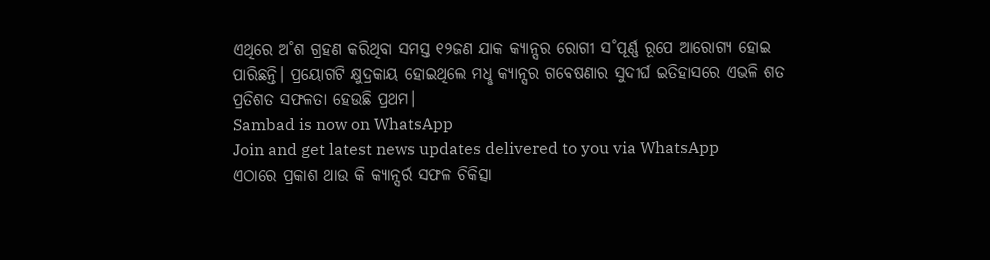ଏଥିରେ ଅ˚ଶ ଗ୍ରହଣ କରିଥିବା ସମସ୍ତ ୧୨ଜଣ ଯାକ କ୍ୟାନ୍ସର ରୋଗୀ ସ˚ପୂର୍ଣ୍ଣ ରୂପେ ଆରୋଗ୍ୟ ହୋଇ ପାରିଛନ୍ତି। ପ୍ରୟୋଗଟି କ୍ଷୁଦ୍ରକାୟ ହୋଇଥିଲେ ମଧୢ କ୍ୟାନ୍ସର ଗବେଷଣାର ସୁଦୀର୍ଘ ଇତିହାସରେ ଏଭଳି ଶତ ପ୍ରତିଶତ ସଫଳତା ହେଉଛି ପ୍ରଥମ।
Sambad is now on WhatsApp
Join and get latest news updates delivered to you via WhatsApp
ଏଠାରେ ପ୍ରକାଶ ଥାଉ କି କ୍ୟାନ୍ସର୍ର ସଫଳ ଚିକିତ୍ସା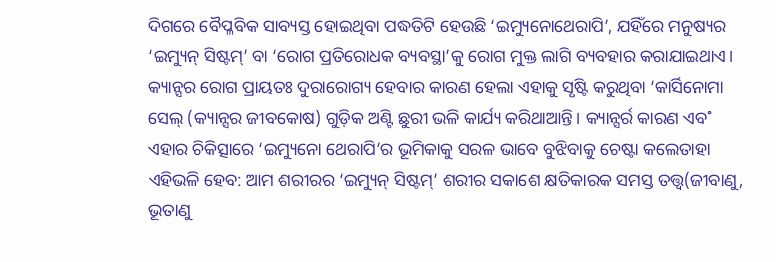ଦିଗରେ ବୈପ୍ଳବିକ ସାବ୍ୟସ୍ତ ହୋଇଥିବା ପଦ୍ଧତିଟି ହେଉଛି ‘ଇମ୍ୟୁନୋଥେରାପି’, ଯହିଁରେ ମନୁଷ୍ୟର ‘ଇମ୍ୟୁନ୍ ସିଷ୍ଟମ୍’ ବା ‘ରୋଗ ପ୍ରତିରୋଧକ ବ୍ୟବସ୍ଥା’କୁ ରୋଗ ମୁକ୍ତ ଲାଗି ବ୍ୟବହାର କରାଯାଇଥାଏ। କ୍ୟାନ୍ସର ରୋଗ ପ୍ରାୟତଃ ଦୁରାରୋଗ୍ୟ ହେବାର କାରଣ ହେଲା ଏହାକୁ ସୃଷ୍ଟି କରୁଥିବା ‘କାର୍ସିନୋମା ସେଲ୍ (କ୍ୟାନ୍ସର ଜୀବକୋଷ) ଗୁଡ଼ିକ ଅଣ୍ଟି ଛୁରୀ ଭଳି କାର୍ଯ୍ୟ କରିଥାଆନ୍ତି। କ୍ୟାନ୍ସର୍ର କାରଣ ଏବ˚ ଏହାର ଚିକିତ୍ସାରେ ‘ଇମ୍ୟୁନୋ ଥେରାପି’ର ଭୂମିକାକୁ ସରଳ ଭାବେ ବୁଝିବାକୁ ଚେଷ୍ଟା କଲେତାହା ଏହିଭଳି ହେବ: ଆମ ଶରୀରର ‘ଇମ୍ୟୁନ୍ ସିଷ୍ଟମ୍’ ଶରୀର ସକାଶେ କ୍ଷତିକାରକ ସମସ୍ତ ତତ୍ତ୍ବ(ଜୀବାଣୁ, ଭୂତାଣୁ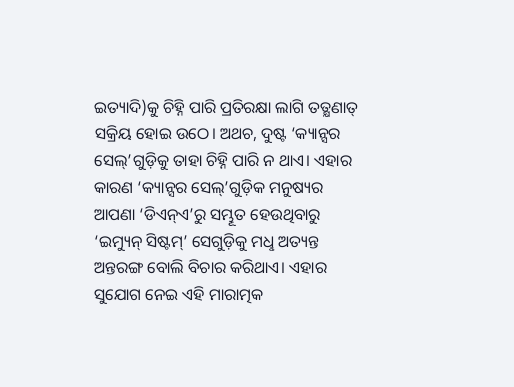ଇତ୍ୟାଦି)କୁ ଚିହ୍ନି ପାରି ପ୍ରତିରକ୍ଷା ଲାଗି ତତ୍କ୍ଷଣାତ୍ ସକ୍ରିୟ ହୋଇ ଉଠେ। ଅଥଚ, ଦୁଷ୍ଟ ‘କ୍ୟାନ୍ସର ସେଲ୍’ଗୁଡ଼ିକୁ ତାହା ଚିହ୍ନି ପାରି ନ ଥାଏ। ଏହାର କାରଣ ‘କ୍ୟାନ୍ସର ସେଲ୍’ଗୁଡ଼ିକ ମନୁଷ୍ୟର ଆପଣା ‘ଡିଏନ୍ଏ’ରୁ ସମ୍ଭୂତ ହେଉଥିବାରୁ ‘ଇମ୍ୟୁନ୍ ସିଷ୍ଟମ୍’ ସେଗୁଡ଼ିକୁ ମଧୢ ଅତ୍ୟନ୍ତ ଅନ୍ତରଙ୍ଗ ବୋଲି ବିଚାର କରିଥାଏ। ଏହାର ସୁଯୋଗ ନେଇ ଏହି ମାରାତ୍ମକ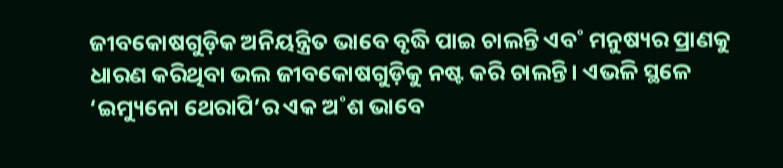ଜୀବକୋଷଗୁଡ଼ିକ ଅନିୟନ୍ତ୍ରିତ ଭାବେ ବୃଦ୍ଧି ପାଇ ଚାଲନ୍ତି ଏବ˚ ମନୁଷ୍ୟର ପ୍ରାଣକୁ ଧାରଣ କରିଥିବା ଭଲ ଜୀବକୋଷଗୁଡ଼ିକୁ ନଷ୍ଟ କରି ଚାଲନ୍ତି। ଏଭଳି ସ୍ଥଳେ ‘ଇମ୍ୟୁନୋ ଥେରାପି’ର ଏକ ଅ˚ଶ ଭାବେ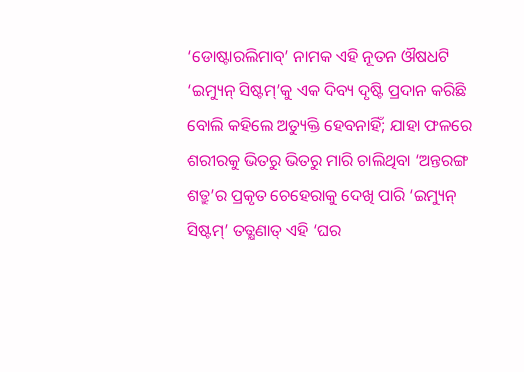‘ଡୋଷ୍ଟାରଲିମାବ୍’ ନାମକ ଏହି ନୂତନ ଔଷଧଟି ‘ଇମ୍ୟୁନ୍ ସିଷ୍ଟମ୍’କୁ ଏକ ଦିବ୍ୟ ଦୃଷ୍ଟି ପ୍ରଦାନ କରିଛି ବୋଲି କହିଲେ ଅତ୍ୟୁକ୍ତି ହେବନାହିଁ; ଯାହା ଫଳରେ ଶରୀରକୁ ଭିତରୁ ଭିତରୁ ମାରି ଚାଲିଥିବା ‘ଅନ୍ତରଙ୍ଗ ଶତ୍ରୁ’ର ପ୍ରକୃତ ଚେହେରାକୁ ଦେଖି ପାରି ‘ଇମ୍ୟୁନ୍ ସିଷ୍ଟମ୍’ ତତ୍କ୍ଷଣାତ୍ ଏହି ‘ଘର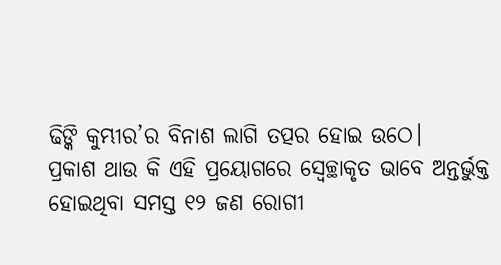ଢିଙ୍କି କୁମ୍ଭୀର’ର ବିନାଶ ଲାଗି ତତ୍ପର ହୋଇ ଉଠେ।
ପ୍ରକାଶ ଥାଉ କି ଏହି ପ୍ରୟୋଗରେ ସ୍ବେଚ୍ଛାକୃତ ଭାବେ ଅନ୍ତର୍ଭୁକ୍ତ ହୋଇଥିବା ସମସ୍ତ ୧୨ ଜଣ ରୋଗୀ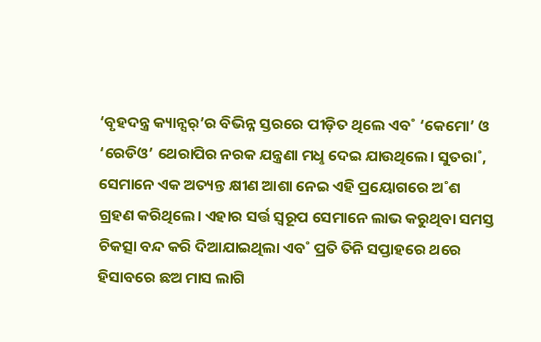‘ବୃହଦନ୍ତ୍ର କ୍ୟାନ୍ସର୍’ର ବିଭିନ୍ନ ସ୍ତରରେ ପୀଡ଼ିତ ଥିଲେ ଏବ˚ ‘କେମୋ’ ଓ ‘ରେଡିଓ’ ଥେରାପିର ନରକ ଯନ୍ତ୍ରଣା ମଧୢ ଦେଇ ଯାଉଥିଲେ। ସୁତରା˚, ସେମାନେ ଏକ ଅତ୍ୟନ୍ତ କ୍ଷୀଣ ଆଶା ନେଇ ଏହି ପ୍ରୟୋଗରେ ଅ˚ଶ ଗ୍ରହଣ କରିଥିଲେ। ଏହାର ସର୍ତ୍ତ ସ୍ବରୂପ ସେମାନେ ଲାଭ କରୁଥିବା ସମସ୍ତ ଚିକତ୍ସା ବନ୍ଦ କରି ଦିଆଯାଇଥିଲା ଏବ˚ ପ୍ରତି ତିନି ସପ୍ତାହରେ ଥରେ ହିସାବରେ ଛଅ ମାସ ଲାଗି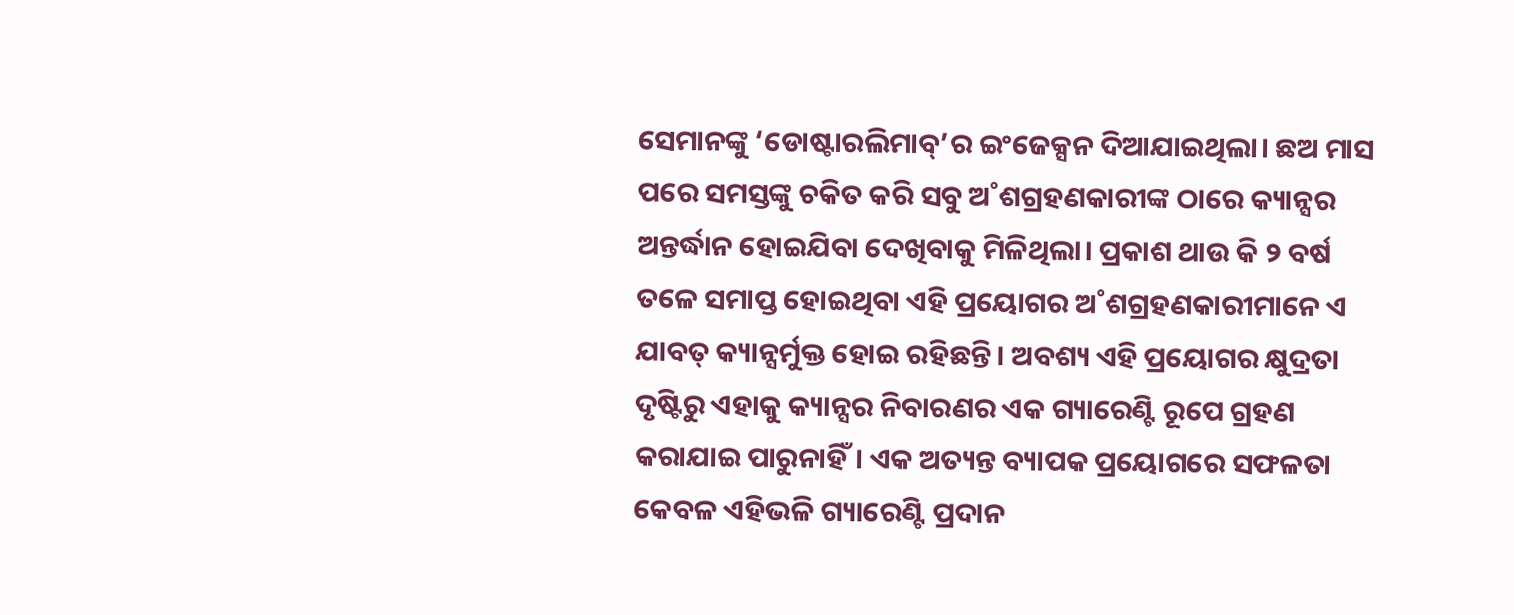ସେମାନଙ୍କୁ ‘ଡୋଷ୍ଟାରଲିମାବ୍’ର ଇଂଜେକ୍ସନ ଦିଆଯାଇଥିଲା। ଛଅ ମାସ ପରେ ସମସ୍ତଙ୍କୁ ଚକିତ କରି ସବୁ ଅ˚ଶଗ୍ରହଣକାରୀଙ୍କ ଠାରେ କ୍ୟାନ୍ସର ଅନ୍ତର୍ଦ୍ଧାନ ହୋଇଯିବା ଦେଖିବାକୁ ମିଳିଥିଲା। ପ୍ରକାଶ ଥାଉ କି ୨ ବର୍ଷ ତଳେ ସମାପ୍ତ ହୋଇଥିବା ଏହି ପ୍ରୟୋଗର ଅ˚ଶଗ୍ରହଣକାରୀମାନେ ଏ ଯାବତ୍ କ୍ୟାନ୍ସର୍ମୁକ୍ତ ହୋଇ ରହିଛନ୍ତି। ଅବଶ୍ୟ ଏହି ପ୍ରୟୋଗର କ୍ଷୁଦ୍ରତା ଦୃଷ୍ଟିରୁ ଏହାକୁ କ୍ୟାନ୍ସର ନିବାରଣର ଏକ ଗ୍ୟାରେଣ୍ଟି ରୂପେ ଗ୍ରହଣ କରାଯାଇ ପାରୁନାହିଁ। ଏକ ଅତ୍ୟନ୍ତ ବ୍ୟାପକ ପ୍ରୟୋଗରେ ସଫଳତା କେବଳ ଏହିଭଳି ଗ୍ୟାରେଣ୍ଟି ପ୍ରଦାନ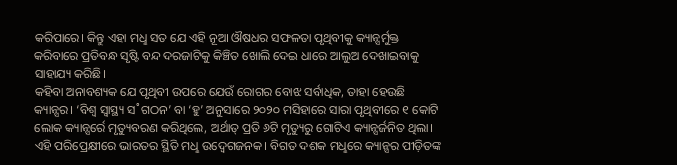କରିପାରେ। କିନ୍ତୁ ଏହା ମଧୢ ସତ ଯେ ଏହି ନୂଆ ଔଷଧର ସଫଳତା ପୃଥିବୀକୁ କ୍ୟାନ୍ସର୍ମୁକ୍ତ କରିବାରେ ପ୍ରତିବନ୍ଧ ସୃଷ୍ଟି ବନ୍ଦ ଦରଜାଟିକୁ କିଞ୍ଚିତ ଖୋଲି ଦେଇ ଧାରେ ଆଲୁଅ ଦେଖାଇବାକୁ ସାହାଯ୍ୟ କରିଛି।
କହିବା ଅନାବଶ୍ୟକ ଯେ ପୃଥିବୀ ଉପରେ ଯେଉଁ ରୋଗର ବୋଝ ସର୍ବାଧିକ, ତାହା ହେଉଛି କ୍ୟାନ୍ସର। ‘ବିଶ୍ବ ସ୍ବାସ୍ଥ୍ୟ ସ˚ଗଠନ’ ବା ‘ହୁ’ ଅନୁସାରେ ୨୦୨୦ ମସିହାରେ ସାରା ପୃଥିବୀରେ ୧ କୋଟି ଲୋକ କ୍ୟାନ୍ସର୍ରେ ମୃତ୍ୟୁବରଣ କରିଥିଲେ, ଅର୍ଥାତ୍ ପ୍ରତି ୬ଟି ମୃତ୍ୟୁରୁ ଗୋଟିଏ କ୍ୟାନ୍ସର୍ଜନିତ ଥିଲା। ଏହି ପରିପ୍ରେକ୍ଷୀରେ ଭାରତର ସ୍ଥିତି ମଧୢ ଉଦ୍ବେଗଜନକ। ବିଗତ ଦଶକ ମଧୢରେ କ୍ୟାନ୍ସର ପୀଡ଼ିତଙ୍କ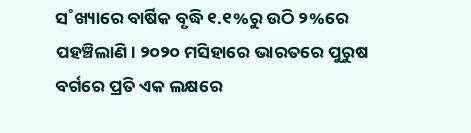ସ˚ଖ୍ୟାରେ ବାର୍ଷିକ ବୃଦ୍ଧି ୧.୧%ରୁ ଉଠି ୨%ରେ ପହଞ୍ଚିଲାଣି। ୨୦୨୦ ମସିହାରେ ଭାରତରେ ପୁରୁଷ ବର୍ଗରେ ପ୍ରତି ଏକ ଲକ୍ଷରେ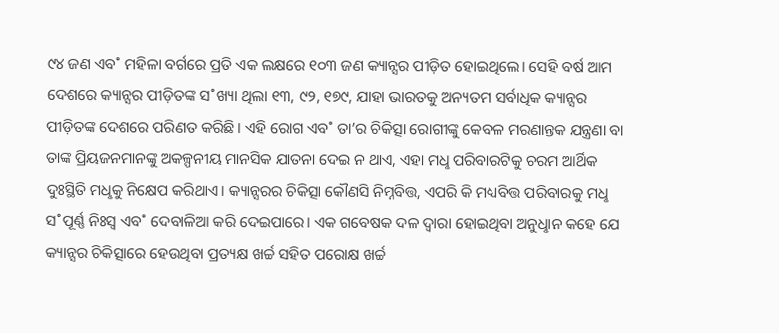୯୪ ଜଣ ଏବ˚ ମହିଳା ବର୍ଗରେ ପ୍ରତି ଏକ ଲକ୍ଷରେ ୧୦୩ ଜଣ କ୍ୟାନ୍ସର ପୀଡ଼ିତ ହୋଇଥିଲେ। ସେହି ବର୍ଷ ଆମ ଦେଶରେ କ୍ୟାନ୍ସର ପୀଡ଼ିତଙ୍କ ସ˚ଖ୍ୟା ଥିଲା ୧୩, ୯୨, ୧୭୯, ଯାହା ଭାରତକୁ ଅନ୍ୟତମ ସର୍ବାଧିକ କ୍ୟାନ୍ସର ପୀଡ଼ିତଙ୍କ ଦେଶରେ ପରିଣତ କରିଛି। ଏହି ରୋଗ ଏବ˚ ତା’ର ଚିକିତ୍ସା ରୋଗୀଙ୍କୁ କେବଳ ମରଣାନ୍ତକ ଯନ୍ତ୍ରଣା ବା ତାଙ୍କ ପ୍ରିୟଜନମାନଙ୍କୁ ଅକଳ୍ପନୀୟ ମାନସିକ ଯାତନା ଦେଇ ନ ଥାଏ, ଏହା ମଧୢ ପରିବାରଟିକୁ ଚରମ ଆର୍ଥିକ ଦୁଃସ୍ଥିତି ମଧୢକୁ ନିକ୍ଷେପ କରିଥାଏ। କ୍ୟାନ୍ସରର ଚିକିତ୍ସା କୌଣସି ନିମ୍ନବିତ୍ତ, ଏପରି କି ମଧ୍ୟବିତ୍ତ ପରିବାରକୁ ମଧୢ ସ˚ପୂର୍ଣ୍ଣ ନିଃସ୍ବ ଏବ˚ ଦେବାଳିଆ କରି ଦେଇପାରେ। ଏକ ଗବେଷକ ଦଳ ଦ୍ବାରା ହୋଇଥିବା ଅନୁଧୢାନ କହେ ଯେ କ୍ୟାନ୍ସର ଚିକିତ୍ସାରେ ହେଉଥିବା ପ୍ରତ୍ୟକ୍ଷ ଖର୍ଚ୍ଚ ସହିତ ପରୋକ୍ଷ ଖର୍ଚ୍ଚ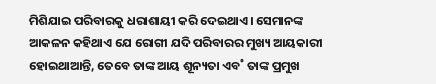ମିଶିଯାଇ ପରିବାରକୁ ଧରାଶାୟୀ କରି ଦେଇଥାଏ। ସେମାନଙ୍କ ଆକଳନ କହିଥାଏ ଯେ ରୋଗୀ ଯଦି ପରିବାରର ମୁଖ୍ୟ ଆୟକାରୀ ହୋଇଥାଆନ୍ତି, ତେବେ ତାଙ୍କ ଆୟ ଶୂନ୍ୟତା ଏବ˚ ତାଙ୍କ ପ୍ରମୁଖ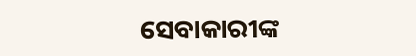ସେବାକାରୀଙ୍କ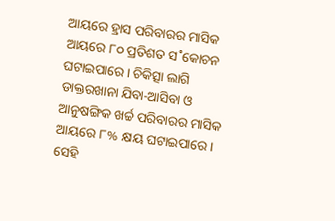ଆୟରେ ହ୍ରାସ ପରିବାରର ମାସିକ ଆୟରେ ୮୦ ପ୍ରତିଶତ ସ˚କୋଚନ ଘଟାଇପାରେ। ଚିକିତ୍ସା ଲାଗି ଡାକ୍ତରଖାନା ଯିବା-ଆସିବା ଓ ଆନୁଷଙ୍ଗିକ ଖର୍ଚ୍ଚ ପରିବାରର ମାସିକ ଆୟରେ ୮% କ୍ଷୟ ଘଟାଇପାରେ। ସେହି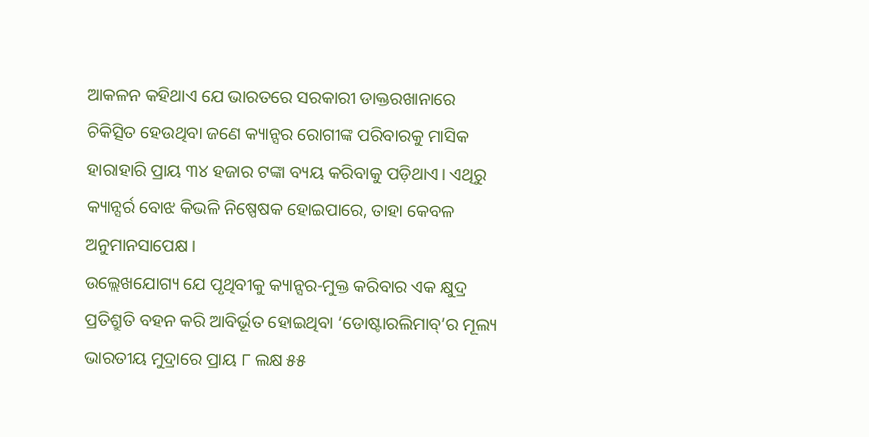ଆକଳନ କହିଥାଏ ଯେ ଭାରତରେ ସରକାରୀ ଡାକ୍ତରଖାନାରେ ଚିକିତ୍ସିତ ହେଉଥିବା ଜଣେ କ୍ୟାନ୍ସର ରୋଗୀଙ୍କ ପରିବାରକୁ ମାସିକ ହାରାହାରି ପ୍ରାୟ ୩୪ ହଜାର ଟଙ୍କା ବ୍ୟୟ କରିବାକୁ ପଡ଼ିଥାଏ। ଏଥିରୁ କ୍ୟାନ୍ସର୍ର ବୋଝ କିଭଳି ନିଷ୍ପେଷକ ହୋଇପାରେ, ତାହା କେବଳ ଅନୁମାନସାପେକ୍ଷ।
ଉଲ୍ଲେଖଯୋଗ୍ୟ ଯେ ପୃଥିବୀକୁ କ୍ୟାନ୍ସର-ମୁକ୍ତ କରିବାର ଏକ କ୍ଷୁଦ୍ର ପ୍ରତିଶ୍ରୁତି ବହନ କରି ଆବିର୍ଭୂତ ହୋଇଥିବା ‘ଡୋଷ୍ଟାରଲିମାବ୍’ର ମୂଲ୍ୟ ଭାରତୀୟ ମୁଦ୍ରାରେ ପ୍ରାୟ ୮ ଲକ୍ଷ ୫୫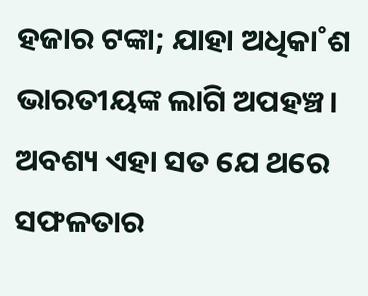ହଜାର ଟଙ୍କା; ଯାହା ଅଧିକା˚ଶ ଭାରତୀୟଙ୍କ ଲାଗି ଅପହଞ୍ଚ। ଅବଶ୍ୟ ଏହା ସତ ଯେ ଥରେ ସଫଳତାର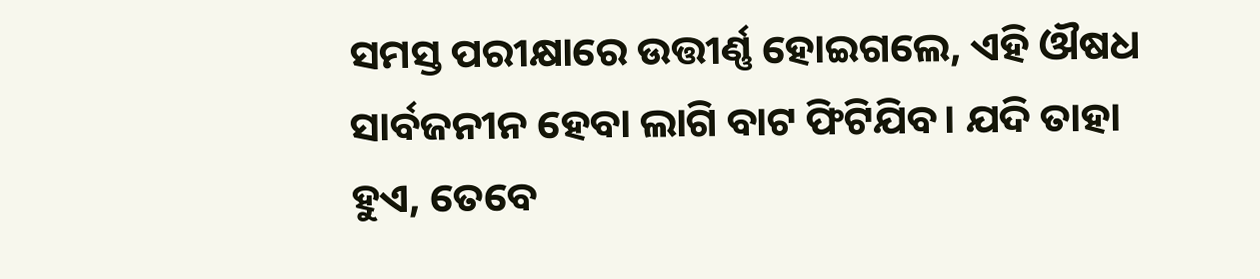ସମସ୍ତ ପରୀକ୍ଷାରେ ଉତ୍ତୀର୍ଣ୍ଣ ହୋଇଗଲେ, ଏହି ଔଷଧ ସାର୍ବଜନୀନ ହେବା ଲାଗି ବାଟ ଫିଟିଯିବ। ଯଦି ତାହା ହୁଏ, ତେବେ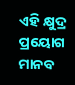ଏହି କ୍ଷୁଦ୍ର ପ୍ରୟୋଗ ମାନବ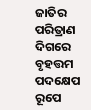ଜାତିର ପରିତ୍ରାଣ ଦିଗରେ ବୃହତ୍ତମ ପଦକ୍ଷେପ ରୂପେ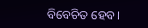ବିବେଚିତ ହେବ।